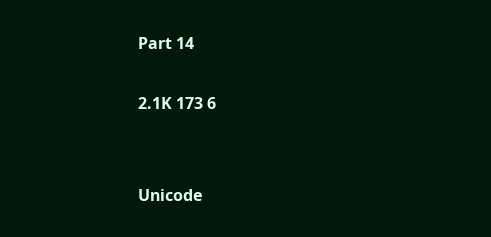Part 14

2.1K 173 6


Unicode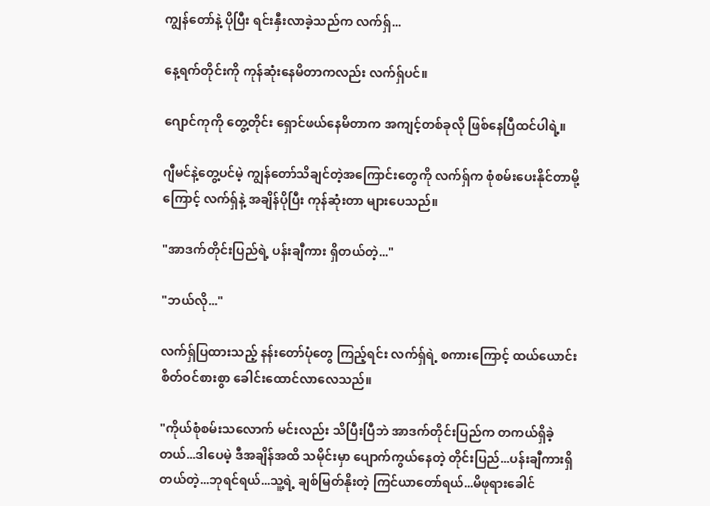ကျွန်တော်နဲ့ ပိုပြီး ရင်းနှီးလာခဲ့သည်က လက်ရှ်...

နေ့ရက်တိုင်းကို ကုန်ဆုံးနေမိတာကလည်း လက်ရှ်ပင်။

ဂျောင်ကုကို တွေ့တိုင်း ရှောင်ဖယ်နေမိတာက အကျင့်တစ်ခုလို ဖြစ်နေပြီထင်ပါရဲ့။

ဂျီမင်နဲ့တွေ့ပင်မဲ့ ကျွန်တော်သိချင်တဲ့အကြောင်းတွေကို လက်ရှ်က စုံစမ်းပေးနိုင်တာမို့ကြောင့် လက်ရှ်နဲ့ အချိန်ပိုပြီး ကုန်ဆုံးတာ များပေသည်။

"အာဒက်တိုင်းပြည်ရဲ့ ပန်းချီကား ရှိတယ်တဲ့..."

"ဘယ်လို..."

လက်ရှ်ပြထားသည့် နန်းတော်ပုံတွေ ကြည့်ရင်း လက်ရှ်ရဲ့ စကားကြောင့် ထယ်ယောင်း စိတ်ဝင်စားစွာ ခေါင်းထောင်လာလေသည်။

"ကိုယ်စုံစမ်းသလောက် မင်းလည်း သိပြီးပြီဘဲ အာဒက်တိုင်းပြည်က တကယ်ရှိခဲ့တယ်...ဒါပေမဲ့ ဒီအချိန်အထိ သမိုင်းမှာ ပျောက်ကွယ်နေတဲ့ တိုင်းပြည်...ပန်းချီကားရှိတယ်တဲ့...ဘုရင်ရယ်...သူ့ရဲ့ ချစ်မြတ်နိုးတဲ့ ကြင်ယာတော်ရယ်...မိဖုရားခေါင်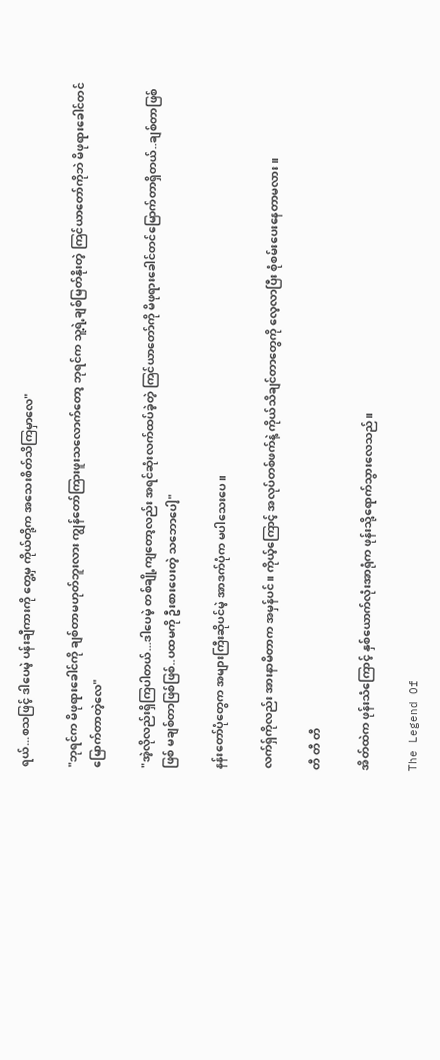ရယ်...စသဖြင့် ဒါပေမဲ့ ပန်းချီကားကို တွေ့မှ ကိုယ်တို့က အသေးစိတ်သိကြမှာလေ"

"ဘုရင်က မိဖုရားခေါင်ကို ချစ်တာမဟုတ်ဘူးလား ကျွန်တော်ကြားဖူးသလောက်တော့ ဘုရင်က သူ့ရဲ့ချစ်မြတ်နိုးတဲ့ ကြင်ယာတော်ကိုဘဲ မိဖုရားခေါင်တင်မြောက်တာတဲ့လေ"

"အဲ့လိုလည်းရှိကြပါတယ်...ဒါပေမဲ့ တစ်ချို့ကျတော့လည်း အရင်ဆုံးလက်ထပ်ခဲ့တဲ့ ကြင်ယာတော်ကို မိဖုရားခေါင်တင်မြောက်တာရှိတယ်..ချစ်တာဖြစ်ဖြစ် မချစ်တာဖြစ်ဖြစ်..ပထမကို ဦးစားပေးတဲ့ သဘောပေါ့"

နန်းတော်ပုံတွေက အများကြီးဆိုပင်မဲ့ အာဒက်ပုံက မပါသေးပေ။

လက်ရှ်ကိုလည်း အားနာမိတာက အမှန်ပင်။ ကိုယ့်ကြောင့် အလုပ်တစ်ဖက်နဲ့ ကိုယ်သိချင်တာတွေကို လေ့လာပြီး စုံစမ်းပေးနေတာမလား။

တီ တီ တီ

အိတ်ထဲက ဖုန်းသံကြောင့် နှစ်ယောက်လုံးအာရုံက ဖုန်းသို့ရောက်သွားလေသည်။

The Legend Of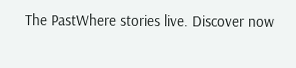The PastWhere stories live. Discover now